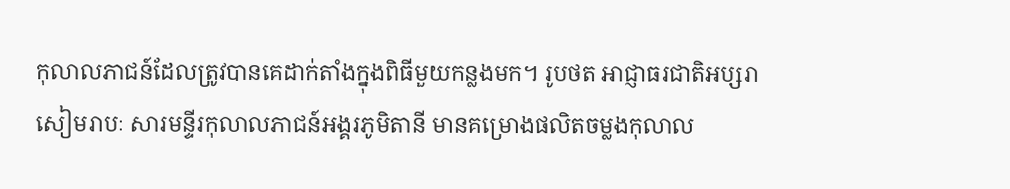កុលាលភាជន៍ដែលត្រូវបានគេដាក់តាំងក្នុងពិធីមួយកន្លងមក។ រូបថត អាជ្ញាធរជាតិអប្សរា
សៀមរាបៈ សារមន្ទីរកុលាលភាជន៍អង្គរភូមិតានី មានគម្រោងផលិតចម្លងកុលាល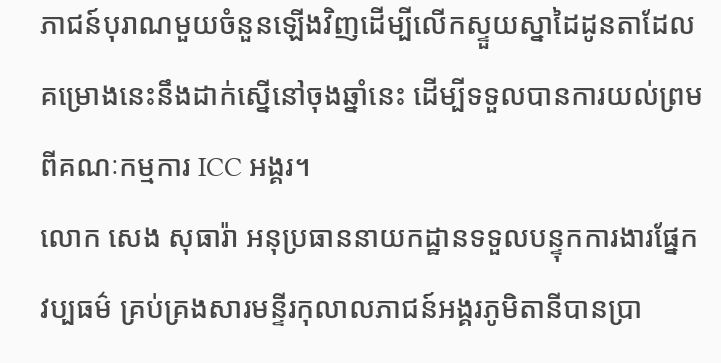ភាជន៍បុរាណមួយចំនួនឡើងវិញដើម្បីលើកស្ទួយស្នាដៃដូនតាដែលគម្រោងនេះនឹងដាក់ស្នើនៅចុងឆ្នាំនេះ ដើម្បីទទួលបានការយល់ព្រមពីគណៈកម្មការ ICC អង្គរ។
លោក សេង សុធារ៉ា អនុប្រធាននាយកដ្ឋានទទួលបន្ទុកការងារផ្នែកវប្បធម៌ គ្រប់គ្រងសារមន្ទីរកុលាលភាជន៍អង្គរភូមិតានីបានប្រា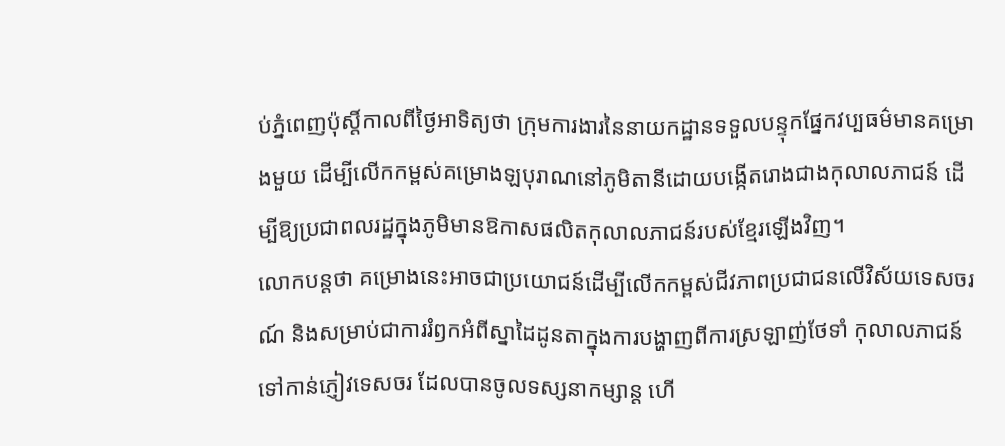ប់ភ្នំពេញប៉ុស្តិ៍កាលពីថ្ងៃអាទិត្យថា ក្រុមការងារនៃនាយកដ្ឋានទទួលបន្ទុកផ្នែកវប្បធម៌មានគម្រោងមួយ ដើម្បីលើកកម្ពស់គម្រោងឡបុរាណនៅភូមិតានីដោយបង្កើតរោងជាងកុលាលភាជន៍ ដើម្បីឱ្យប្រជាពលរដ្ឋក្នុងភូមិមានឱកាសផលិតកុលាលភាជន៍របស់ខ្មែរឡើងវិញ។
លោកបន្តថា គម្រោងនេះអាចជាប្រយោជន៍ដើម្បីលើកកម្ពស់ជីវភាពប្រជាជនលើវិស័យទេសចរណ៍ និងសម្រាប់ជាការរំឭកអំពីស្នាដៃដូនតាក្នុងការបង្ហាញពីការស្រឡាញ់ថែទាំ កុលាលភាជន៍ទៅកាន់ភ្ញៀវទេសចរ ដែលបានចូលទស្សនាកម្សាន្ត ហើ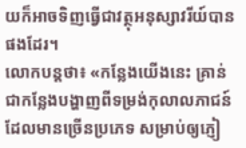យក៏អាចទិញធ្វើជាវត្ថុអនុស្សាវរីយ៍បានផងដែរ។
លោកបន្តថា៖ «កន្លែងយើងនេះ គ្រាន់ជាកន្លែងបង្ហាញពីទម្រង់កុលាលភាជន៍ដែលមានច្រើនប្រភេទ សម្រាប់ឲ្យភ្ញៀ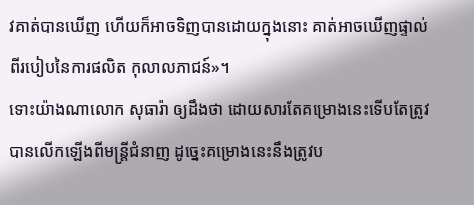វគាត់បានឃើញ ហើយក៏អាចទិញបានដោយក្នុងនោះ គាត់អាចឃើញផ្ទាល់ពីរបៀបនៃការផលិត កុលាលភាជន៍»។
ទោះយ៉ាងណាលោក សុធារ៉ា ឲ្យដឹងថា ដោយសារតែគម្រោងនេះទើបតែត្រូវបានលើកឡើងពីមន្ត្រីជំនាញ ដូច្នេះគម្រោងនេះនឹងត្រូវប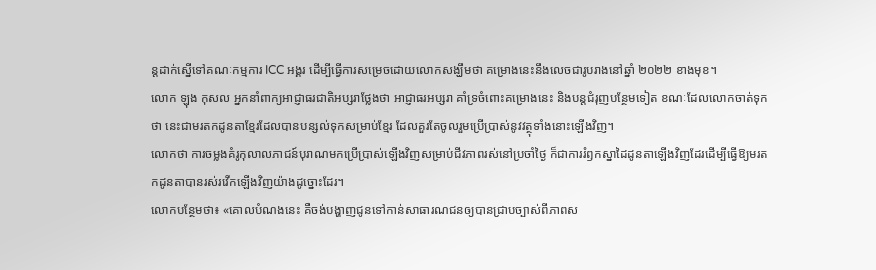ន្តដាក់ស្នើទៅគណៈកម្មការ ICC អង្គរ ដើម្បីធ្វើការសម្រេចដោយលោកសង្ឃឹមថា គម្រោងនេះនឹងលេចជារូបរាងនៅឆ្នាំ ២០២២ ខាងមុខ។
លោក ឡុង កុសល អ្នកនាំពាក្យអាជ្ញាធរជាតិអប្សរាថ្លែងថា អាជ្ញាធរអប្សរា គាំទ្រចំពោះគម្រោងនេះ និងបន្តជំរុញបន្ថែមទៀត ខណៈដែលលោកចាត់ទុកថា នេះជាមរតកដូនតាខ្មែរដែលបានបន្សល់ទុកសម្រាប់ខ្មែរ ដែលគួរតែចូលរួមប្រើប្រាស់នូវវត្ថុទាំងនោះឡើងវិញ។
លោកថា ការចម្លងគំរូកុលាលភាជន៍បុរាណមកប្រើប្រាស់ឡើងវិញសម្រាប់ជីវភាពរស់នៅប្រចាំថ្ងៃ ក៏ជាការរំឭកស្នាដៃដូនតាឡើងវិញដែរដើម្បីធ្វើឱ្យមរតកដូនតាបានរស់រវើកឡើងវិញយ៉ាងដូច្នោះដែរ។
លោកបន្ថែមថា៖ «គោលបំណងនេះ គឺចង់បង្ហាញជូនទៅកាន់សាធារណជនឲ្យបានជ្រាបច្បាស់ពីភាពស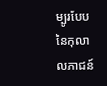ម្បូរបែបនៃកុលាលភាជន៍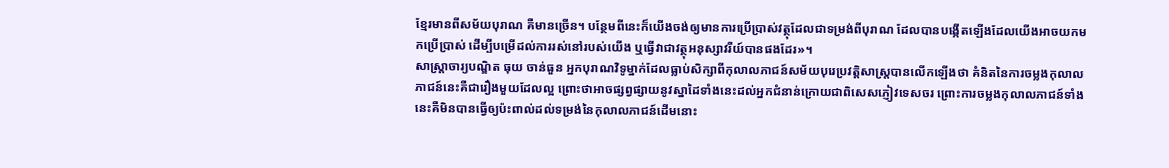ខ្មែរមានពីសម័យបុរាណ គឺមានច្រើន។ បន្ថែមពីនេះក៏យើងចង់ឲ្យមានការប្រើប្រាស់វត្ថុដែលជាទម្រង់ពីបុរាណ ដែលបានបង្កើតឡើងដែលយើងអាចយកមកប្រើប្រាស់ ដើម្បីបម្រើដល់ការរស់នៅរបស់យើង ឬធ្វើវាជាវត្ថុអនុស្សាវរីយ៍បានផងដែរ»។
សាស្ដ្រាចារ្យបណ្ឌិត ធុយ ចាន់ធួន អ្នកបុរាណវិទូម្នាក់ដែលធ្លាប់សិក្សាពីកុលាលភាជន៍សម័យបុរេប្រវត្ដិសាស្ត្របានលើកឡើងថា គំនិតនៃការចម្លងកុលាលភាជន៍នេះគឺជារឿងមួយដែលល្អ ព្រោះថាអាចផ្សព្វផ្សាយនូវស្នាដៃទាំងនេះដល់អ្នកជំនាន់ក្រោយជាពិសេសភ្ញៀវទេសចរ ព្រោះការចម្លងកុលាលភាជន៍ទាំងនេះគឺមិនបានធ្វើឲ្យប៉ះពាល់ដល់ទម្រង់នៃកុលាលភាជន៍ដើមនោះ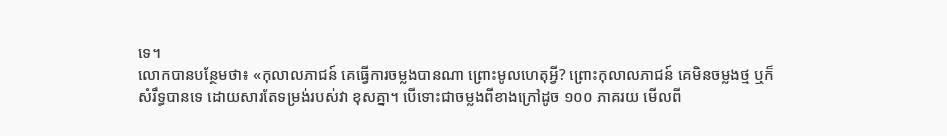ទេ។
លោកបានបន្ថែមថា៖ «កុលាលភាជន៍ គេធ្វើការចម្លងបានណា ព្រោះមូលហេតុអ្វី? ព្រោះកុលាលភាជន៍ គេមិនចម្លងថ្ម ឬក៏សំរឹទ្ធបានទេ ដោយសារតែទម្រង់របស់វា ខុសគ្នា។ បើទោះជាចម្លងពីខាងក្រៅដូច ១០០ ភាគរយ មើលពី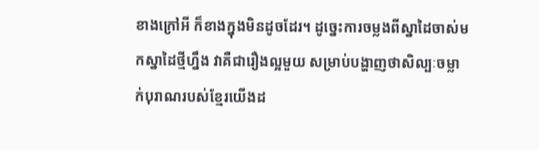ខាងក្រៅអី ក៏ខាងក្នុងមិនដូចដែរ។ ដូច្នេះការចម្លងពីស្នាដៃចាស់មកស្នាដៃថ្មីហ្នឹង វាគឺជារឿងល្អមួយ សម្រាប់បង្ហាញថាសិល្បៈចម្លាក់បុរាណរបស់ខ្មែរយើងដ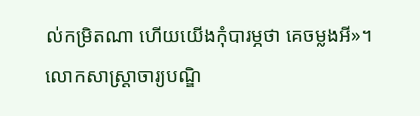ល់កម្រិតណា ហើយយើងកុំបារម្ភថា គេចម្លងអី»។
លោកសាស្ដ្រាចារ្យបណ្ឌិ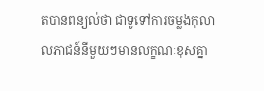តបានពន្យល់ថា ជាទូទៅការចម្លងកុលាលភាជន៍នីមួយៗមានលក្ខណៈខុសគ្នា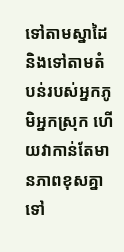ទៅតាមស្នាដៃ និងទៅតាមតំបន់របស់អ្នកភូមិអ្នកស្រុក ហើយវាកាន់តែមានភាពខុសគ្នាទៅ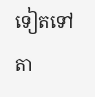ទៀតទៅតា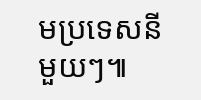មប្រទេសនីមួយៗ៕